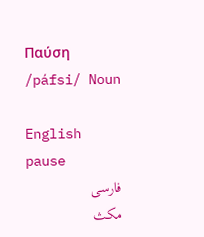Παύση /páfsi/ Noun

English
pause
فارسی
مکث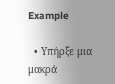Example

  • Υπήρξε μια μακρά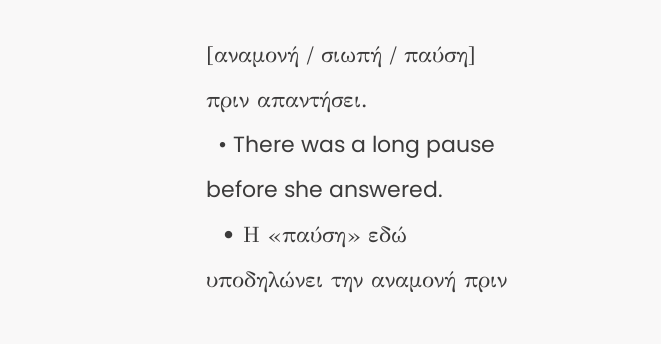[αναμονή / σιωπή / παύση] πριν απαντήσει.
  • There was a long pause before she answered.
  • Η «παύση» εδώ υποδηλώνει την αναμονή πριν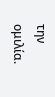την ομιλία.